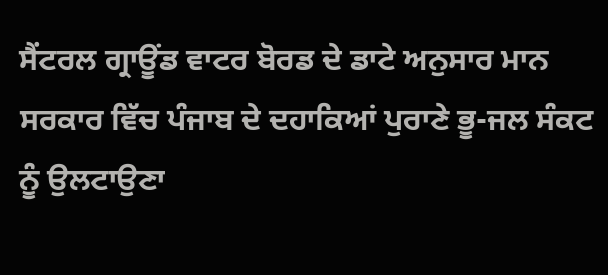ਸੈਂਟਰਲ ਗ੍ਰਾਊਂਡ ਵਾਟਰ ਬੋਰਡ ਦੇ ਡਾਟੇ ਅਨੁਸਾਰ ਮਾਨ ਸਰਕਾਰ ਵਿੱਚ ਪੰਜਾਬ ਦੇ ਦਹਾਕਿਆਂ ਪੁਰਾਣੇ ਭੂ-ਜਲ ਸੰਕਟ ਨੂੰ ਉਲਟਾਉਣਾ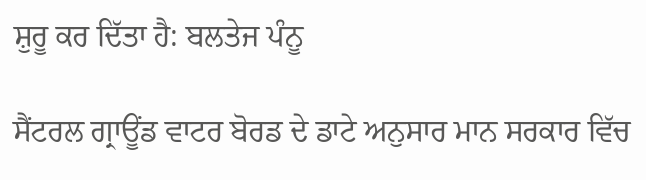ਸ਼ੁਰੂ ਕਰ ਦਿੱਤਾ ਹੈ: ਬਲਤੇਜ ਪੰਨੂ

ਸੈਂਟਰਲ ਗ੍ਰਾਊਂਡ ਵਾਟਰ ਬੋਰਡ ਦੇ ਡਾਟੇ ਅਨੁਸਾਰ ਮਾਨ ਸਰਕਾਰ ਵਿੱਚ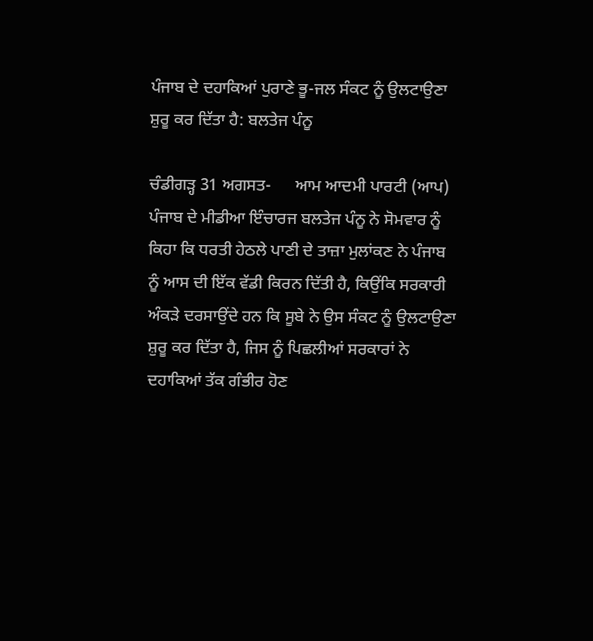ਪੰਜਾਬ ਦੇ ਦਹਾਕਿਆਂ ਪੁਰਾਣੇ ਭੂ-ਜਲ ਸੰਕਟ ਨੂੰ ਉਲਟਾਉਣਾ ਸ਼ੁਰੂ ਕਰ ਦਿੱਤਾ ਹੈ: ਬਲਤੇਜ ਪੰਨੂ

ਚੰਡੀਗੜ੍ਹ 31 ਅਗਸਤ-      ਆਮ ਆਦਮੀ ਪਾਰਟੀ (ਆਪ) ਪੰਜਾਬ ਦੇ ਮੀਡੀਆ ਇੰਚਾਰਜ ਬਲਤੇਜ ਪੰਨੂ ਨੇ ਸੋਮਵਾਰ ਨੂੰ ਕਿਹਾ ਕਿ ਧਰਤੀ ਹੇਠਲੇ ਪਾਣੀ ਦੇ ਤਾਜ਼ਾ ਮੁਲਾਂਕਣ ਨੇ ਪੰਜਾਬ ਨੂੰ ਆਸ ਦੀ ਇੱਕ ਵੱਡੀ ਕਿਰਨ ਦਿੱਤੀ ਹੈ, ਕਿਉਂਕਿ ਸਰਕਾਰੀ ਅੰਕੜੇ ਦਰਸਾਉਂਦੇ ਹਨ ਕਿ ਸੂਬੇ ਨੇ ਉਸ ਸੰਕਟ ਨੂੰ ਉਲਟਾਉਣਾ ਸ਼ੁਰੂ ਕਰ ਦਿੱਤਾ ਹੈ, ਜਿਸ ਨੂੰ ਪਿਛਲੀਆਂ ਸਰਕਾਰਾਂ ਨੇ ਦਹਾਕਿਆਂ ਤੱਕ ਗੰਭੀਰ ਹੋਣ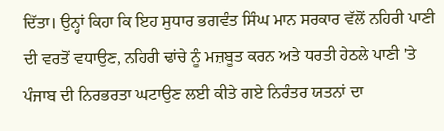ਦਿੱਤਾ। ਉਨ੍ਹਾਂ ਕਿਹਾ ਕਿ ਇਹ ਸੁਧਾਰ ਭਗਵੰਤ ਸਿੰਘ ਮਾਨ ਸਰਕਾਰ ਵੱਲੋਂ ਨਹਿਰੀ ਪਾਣੀ ਦੀ ਵਰਤੋਂ ਵਧਾਉਣ, ਨਹਿਰੀ ਢਾਂਚੇ ਨੂੰ ਮਜ਼ਬੂਤ ਕਰਨ ਅਤੇ ਧਰਤੀ ਹੇਠਲੇ ਪਾਣੀ 'ਤੇ ਪੰਜਾਬ ਦੀ ਨਿਰਭਰਤਾ ਘਟਾਉਣ ਲਈ ਕੀਤੇ ਗਏ ਨਿਰੰਤਰ ਯਤਨਾਂ ਦਾ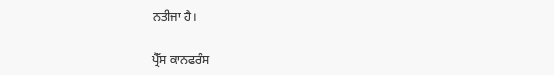ਨਤੀਜਾ ਹੈ।

ਪ੍ਰੈੱਸ ਕਾਨਫਰੰਸ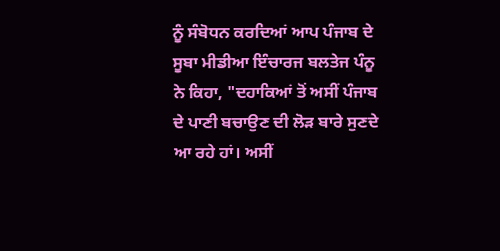ਨੂੰ ਸੰਬੋਧਨ ਕਰਦਿਆਂ ਆਪ ਪੰਜਾਬ ਦੇ ਸੂਬਾ ਮੀਡੀਆ ਇੰਚਾਰਜ ਬਲਤੇਜ ਪੰਨੂ ਨੇ ਕਿਹਾ, "ਦਹਾਕਿਆਂ ਤੋਂ ਅਸੀਂ ਪੰਜਾਬ ਦੇ ਪਾਣੀ ਬਚਾਉਣ ਦੀ ਲੋੜ ਬਾਰੇ ਸੁਣਦੇ ਆ ਰਹੇ ਹਾਂ। ਅਸੀਂ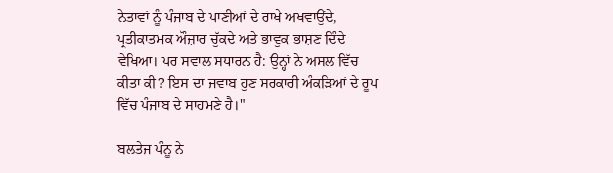ਨੇਤਾਵਾਂ ਨੂੰ ਪੰਜਾਬ ਦੇ ਪਾਣੀਆਂ ਦੇ ਰਾਖੇ ਅਖਵਾਉਂਦੇ, ਪ੍ਰਤੀਕਾਤਮਕ ਔਜ਼ਾਰ ਚੁੱਕਦੇ ਅਤੇ ਭਾਵੁਕ ਭਾਸ਼ਣ ਦਿੰਦੇ ਵੇਖਿਆ। ਪਰ ਸਵਾਲ ਸਧਾਰਨ ਹੈ: ਉਨ੍ਹਾਂ ਨੇ ਅਸਲ ਵਿੱਚ ਕੀਤਾ ਕੀ? ਇਸ ਦਾ ਜਵਾਬ ਹੁਣ ਸਰਕਾਰੀ ਅੰਕੜਿਆਂ ਦੇ ਰੂਪ ਵਿੱਚ ਪੰਜਾਬ ਦੇ ਸਾਹਮਣੇ ਹੈ।"

ਬਲਤੇਜ ਪੰਨੂ ਨੇ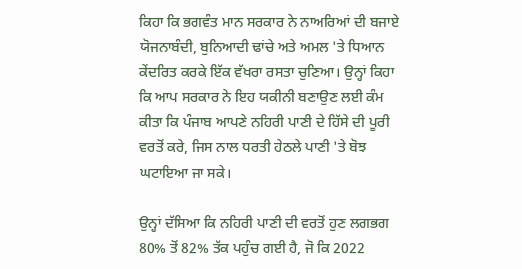ਕਿਹਾ ਕਿ ਭਗਵੰਤ ਮਾਨ ਸਰਕਾਰ ਨੇ ਨਾਅਰਿਆਂ ਦੀ ਬਜਾਏ ਯੋਜਨਾਬੰਦੀ, ਬੁਨਿਆਦੀ ਢਾਂਚੇ ਅਤੇ ਅਮਲ 'ਤੇ ਧਿਆਨ ਕੇਂਦਰਿਤ ਕਰਕੇ ਇੱਕ ਵੱਖਰਾ ਰਸਤਾ ਚੁਣਿਆ। ਉਨ੍ਹਾਂ ਕਿਹਾ ਕਿ ਆਪ ਸਰਕਾਰ ਨੇ ਇਹ ਯਕੀਨੀ ਬਣਾਉਣ ਲਈ ਕੰਮ ਕੀਤਾ ਕਿ ਪੰਜਾਬ ਆਪਣੇ ਨਹਿਰੀ ਪਾਣੀ ਦੇ ਹਿੱਸੇ ਦੀ ਪੂਰੀ ਵਰਤੋਂ ਕਰੇ, ਜਿਸ ਨਾਲ ਧਰਤੀ ਹੇਠਲੇ ਪਾਣੀ 'ਤੇ ਬੋਝ ਘਟਾਇਆ ਜਾ ਸਕੇ।

ਉਨ੍ਹਾਂ ਦੱਸਿਆ ਕਿ ਨਹਿਰੀ ਪਾਣੀ ਦੀ ਵਰਤੋਂ ਹੁਣ ਲਗਭਗ 80% ਤੋਂ 82% ਤੱਕ ਪਹੁੰਚ ਗਈ ਹੈ, ਜੋ ਕਿ 2022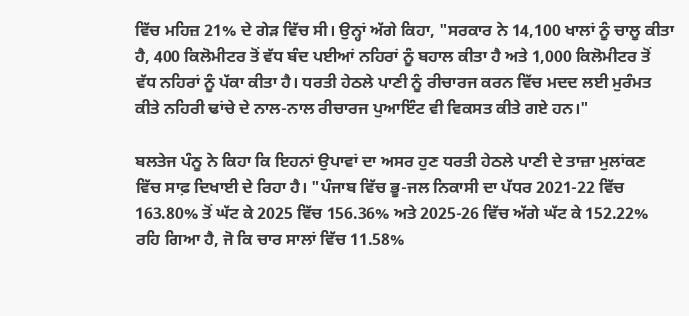ਵਿੱਚ ਮਹਿਜ਼ 21% ਦੇ ਗੇੜ ਵਿੱਚ ਸੀ। ਉਨ੍ਹਾਂ ਅੱਗੇ ਕਿਹਾ, "ਸਰਕਾਰ ਨੇ 14,100 ਖਾਲਾਂ ਨੂੰ ਚਾਲੂ ਕੀਤਾ ਹੈ, 400 ਕਿਲੋਮੀਟਰ ਤੋਂ ਵੱਧ ਬੰਦ ਪਈਆਂ ਨਹਿਰਾਂ ਨੂੰ ਬਹਾਲ ਕੀਤਾ ਹੈ ਅਤੇ 1,000 ਕਿਲੋਮੀਟਰ ਤੋਂ ਵੱਧ ਨਹਿਰਾਂ ਨੂੰ ਪੱਕਾ ਕੀਤਾ ਹੈ। ਧਰਤੀ ਹੇਠਲੇ ਪਾਣੀ ਨੂੰ ਰੀਚਾਰਜ ਕਰਨ ਵਿੱਚ ਮਦਦ ਲਈ ਮੁਰੰਮਤ ਕੀਤੇ ਨਹਿਰੀ ਢਾਂਚੇ ਦੇ ਨਾਲ-ਨਾਲ ਰੀਚਾਰਜ ਪੁਆਇੰਟ ਵੀ ਵਿਕਸਤ ਕੀਤੇ ਗਏ ਹਨ।"

ਬਲਤੇਜ ਪੰਨੂ ਨੇ ਕਿਹਾ ਕਿ ਇਹਨਾਂ ਉਪਾਵਾਂ ਦਾ ਅਸਰ ਹੁਣ ਧਰਤੀ ਹੇਠਲੇ ਪਾਣੀ ਦੇ ਤਾਜ਼ਾ ਮੁਲਾਂਕਣ ਵਿੱਚ ਸਾਫ਼ ਦਿਖਾਈ ਦੇ ਰਿਹਾ ਹੈ। "ਪੰਜਾਬ ਵਿੱਚ ਭੂ-ਜਲ ਨਿਕਾਸੀ ਦਾ ਪੱਧਰ 2021-22 ਵਿੱਚ 163.80% ਤੋਂ ਘੱਟ ਕੇ 2025 ਵਿੱਚ 156.36% ਅਤੇ 2025-26 ਵਿੱਚ ਅੱਗੇ ਘੱਟ ਕੇ 152.22% ਰਹਿ ਗਿਆ ਹੈ, ਜੋ ਕਿ ਚਾਰ ਸਾਲਾਂ ਵਿੱਚ 11.58%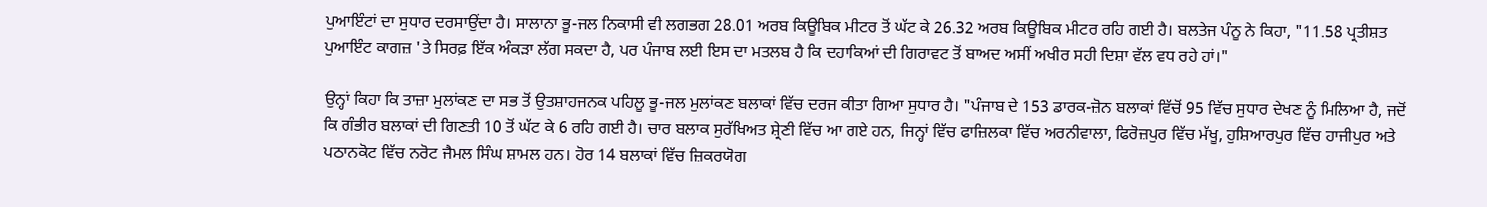ਪੁਆਇੰਟਾਂ ਦਾ ਸੁਧਾਰ ਦਰਸਾਉਂਦਾ ਹੈ। ਸਾਲਾਨਾ ਭੂ-ਜਲ ਨਿਕਾਸੀ ਵੀ ਲਗਭਗ 28.01 ਅਰਬ ਕਿਊਬਿਕ ਮੀਟਰ ਤੋਂ ਘੱਟ ਕੇ 26.32 ਅਰਬ ਕਿਊਬਿਕ ਮੀਟਰ ਰਹਿ ਗਈ ਹੈ। ਬਲਤੇਜ ਪੰਨੂ ਨੇ ਕਿਹਾ, "11.58 ਪ੍ਰਤੀਸ਼ਤ ਪੁਆਇੰਟ ਕਾਗਜ਼ 'ਤੇ ਸਿਰਫ਼ ਇੱਕ ਅੰਕੜਾ ਲੱਗ ਸਕਦਾ ਹੈ, ਪਰ ਪੰਜਾਬ ਲਈ ਇਸ ਦਾ ਮਤਲਬ ਹੈ ਕਿ ਦਹਾਕਿਆਂ ਦੀ ਗਿਰਾਵਟ ਤੋਂ ਬਾਅਦ ਅਸੀਂ ਅਖੀਰ ਸਹੀ ਦਿਸ਼ਾ ਵੱਲ ਵਧ ਰਹੇ ਹਾਂ।"

ਉਨ੍ਹਾਂ ਕਿਹਾ ਕਿ ਤਾਜ਼ਾ ਮੁਲਾਂਕਣ ਦਾ ਸਭ ਤੋਂ ਉਤਸ਼ਾਹਜਨਕ ਪਹਿਲੂ ਭੂ-ਜਲ ਮੁਲਾਂਕਣ ਬਲਾਕਾਂ ਵਿੱਚ ਦਰਜ ਕੀਤਾ ਗਿਆ ਸੁਧਾਰ ਹੈ। "ਪੰਜਾਬ ਦੇ 153 ਡਾਰਕ-ਜ਼ੋਨ ਬਲਾਕਾਂ ਵਿੱਚੋਂ 95 ਵਿੱਚ ਸੁਧਾਰ ਦੇਖਣ ਨੂੰ ਮਿਲਿਆ ਹੈ, ਜਦੋਂ ਕਿ ਗੰਭੀਰ ਬਲਾਕਾਂ ਦੀ ਗਿਣਤੀ 10 ਤੋਂ ਘੱਟ ਕੇ 6 ਰਹਿ ਗਈ ਹੈ। ਚਾਰ ਬਲਾਕ ਸੁਰੱਖਿਅਤ ਸ਼੍ਰੇਣੀ ਵਿੱਚ ਆ ਗਏ ਹਨ, ਜਿਨ੍ਹਾਂ ਵਿੱਚ ਫਾਜ਼ਿਲਕਾ ਵਿੱਚ ਅਰਨੀਵਾਲਾ, ਫਿਰੋਜ਼ਪੁਰ ਵਿੱਚ ਮੱਖੂ, ਹੁਸ਼ਿਆਰਪੁਰ ਵਿੱਚ ਹਾਜੀਪੁਰ ਅਤੇ ਪਠਾਨਕੋਟ ਵਿੱਚ ਨਰੋਟ ਜੈਮਲ ਸਿੰਘ ਸ਼ਾਮਲ ਹਨ। ਹੋਰ 14 ਬਲਾਕਾਂ ਵਿੱਚ ਜ਼ਿਕਰਯੋਗ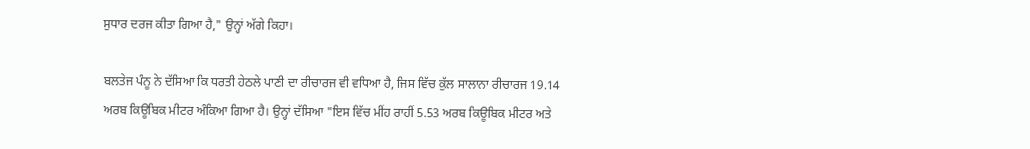ਸੁਧਾਰ ਦਰਜ ਕੀਤਾ ਗਿਆ ਹੈ," ਉਨ੍ਹਾਂ ਅੱਗੇ ਕਿਹਾ।

ਬਲਤੇਜ ਪੰਨੂ ਨੇ ਦੱਸਿਆ ਕਿ ਧਰਤੀ ਹੇਠਲੇ ਪਾਣੀ ਦਾ ਰੀਚਾਰਜ ਵੀ ਵਧਿਆ ਹੈ, ਜਿਸ ਵਿੱਚ ਕੁੱਲ ਸਾਲਾਨਾ ਰੀਚਾਰਜ 19.14 ਅਰਬ ਕਿਊਬਿਕ ਮੀਟਰ ਅੰਕਿਆ ਗਿਆ ਹੈ। ਉਨ੍ਹਾਂ ਦੱਸਿਆ "ਇਸ ਵਿੱਚ ਮੀਂਹ ਰਾਹੀਂ 5.53 ਅਰਬ ਕਿਊਬਿਕ ਮੀਟਰ ਅਤੇ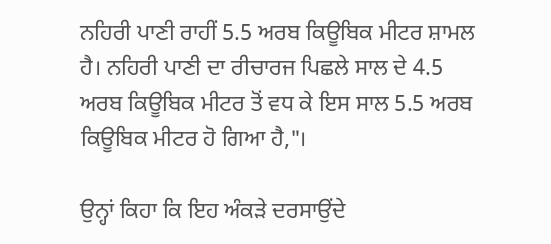ਨਹਿਰੀ ਪਾਣੀ ਰਾਹੀਂ 5.5 ਅਰਬ ਕਿਊਬਿਕ ਮੀਟਰ ਸ਼ਾਮਲ ਹੈ। ਨਹਿਰੀ ਪਾਣੀ ਦਾ ਰੀਚਾਰਜ ਪਿਛਲੇ ਸਾਲ ਦੇ 4.5 ਅਰਬ ਕਿਊਬਿਕ ਮੀਟਰ ਤੋਂ ਵਧ ਕੇ ਇਸ ਸਾਲ 5.5 ਅਰਬ ਕਿਊਬਿਕ ਮੀਟਰ ਹੋ ਗਿਆ ਹੈ,"।

ਉਨ੍ਹਾਂ ਕਿਹਾ ਕਿ ਇਹ ਅੰਕੜੇ ਦਰਸਾਉਂਦੇ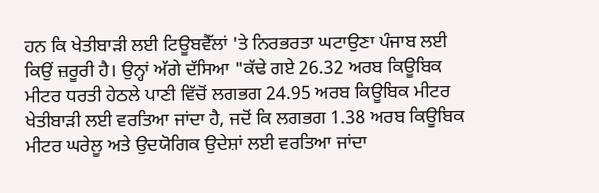ਹਨ ਕਿ ਖੇਤੀਬਾੜੀ ਲਈ ਟਿਊਬਵੈੱਲਾਂ 'ਤੇ ਨਿਰਭਰਤਾ ਘਟਾਉਣਾ ਪੰਜਾਬ ਲਈ ਕਿਉਂ ਜ਼ਰੂਰੀ ਹੈ। ਉਨ੍ਹਾਂ ਅੱਗੇ ਦੱਸਿਆ "ਕੱਢੇ ਗਏ 26.32 ਅਰਬ ਕਿਊਬਿਕ ਮੀਟਰ ਧਰਤੀ ਹੇਠਲੇ ਪਾਣੀ ਵਿੱਚੋਂ ਲਗਭਗ 24.95 ਅਰਬ ਕਿਊਬਿਕ ਮੀਟਰ ਖੇਤੀਬਾੜੀ ਲਈ ਵਰਤਿਆ ਜਾਂਦਾ ਹੈ, ਜਦੋਂ ਕਿ ਲਗਭਗ 1.38 ਅਰਬ ਕਿਊਬਿਕ ਮੀਟਰ ਘਰੇਲੂ ਅਤੇ ਉਦਯੋਗਿਕ ਉਦੇਸ਼ਾਂ ਲਈ ਵਰਤਿਆ ਜਾਂਦਾ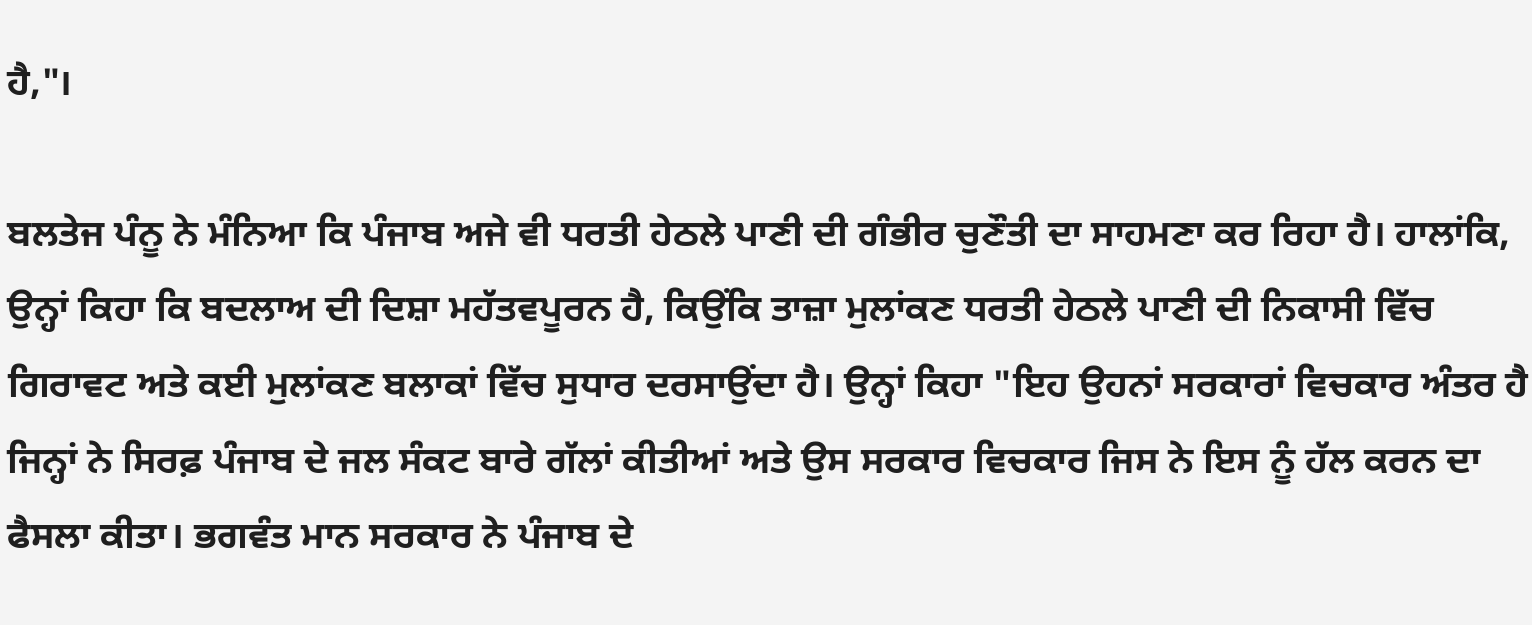ਹੈ,"।

ਬਲਤੇਜ ਪੰਨੂ ਨੇ ਮੰਨਿਆ ਕਿ ਪੰਜਾਬ ਅਜੇ ਵੀ ਧਰਤੀ ਹੇਠਲੇ ਪਾਣੀ ਦੀ ਗੰਭੀਰ ਚੁਣੌਤੀ ਦਾ ਸਾਹਮਣਾ ਕਰ ਰਿਹਾ ਹੈ। ਹਾਲਾਂਕਿ, ਉਨ੍ਹਾਂ ਕਿਹਾ ਕਿ ਬਦਲਾਅ ਦੀ ਦਿਸ਼ਾ ਮਹੱਤਵਪੂਰਨ ਹੈ, ਕਿਉਂਕਿ ਤਾਜ਼ਾ ਮੁਲਾਂਕਣ ਧਰਤੀ ਹੇਠਲੇ ਪਾਣੀ ਦੀ ਨਿਕਾਸੀ ਵਿੱਚ ਗਿਰਾਵਟ ਅਤੇ ਕਈ ਮੁਲਾਂਕਣ ਬਲਾਕਾਂ ਵਿੱਚ ਸੁਧਾਰ ਦਰਸਾਉਂਦਾ ਹੈ। ਉਨ੍ਹਾਂ ਕਿਹਾ "ਇਹ ਉਹਨਾਂ ਸਰਕਾਰਾਂ ਵਿਚਕਾਰ ਅੰਤਰ ਹੈ ਜਿਨ੍ਹਾਂ ਨੇ ਸਿਰਫ਼ ਪੰਜਾਬ ਦੇ ਜਲ ਸੰਕਟ ਬਾਰੇ ਗੱਲਾਂ ਕੀਤੀਆਂ ਅਤੇ ਉਸ ਸਰਕਾਰ ਵਿਚਕਾਰ ਜਿਸ ਨੇ ਇਸ ਨੂੰ ਹੱਲ ਕਰਨ ਦਾ ਫੈਸਲਾ ਕੀਤਾ। ਭਗਵੰਤ ਮਾਨ ਸਰਕਾਰ ਨੇ ਪੰਜਾਬ ਦੇ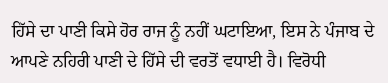ਹਿੱਸੇ ਦਾ ਪਾਣੀ ਕਿਸੇ ਹੋਰ ਰਾਜ ਨੂੰ ਨਹੀਂ ਘਟਾਇਆ, ਇਸ ਨੇ ਪੰਜਾਬ ਦੇ ਆਪਣੇ ਨਹਿਰੀ ਪਾਣੀ ਦੇ ਹਿੱਸੇ ਦੀ ਵਰਤੋਂ ਵਧਾਈ ਹੈ। ਵਿਰੋਧੀ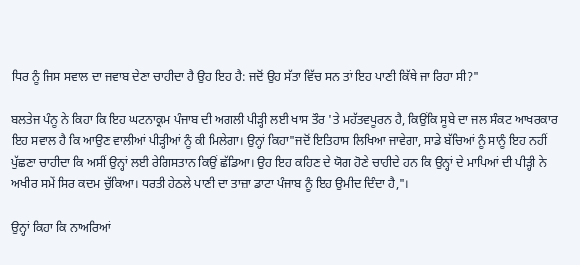ਧਿਰ ਨੂੰ ਜਿਸ ਸਵਾਲ ਦਾ ਜਵਾਬ ਦੇਣਾ ਚਾਹੀਦਾ ਹੈ ਉਹ ਇਹ ਹੈ: ਜਦੋਂ ਉਹ ਸੱਤਾ ਵਿੱਚ ਸਨ ਤਾਂ ਇਹ ਪਾਣੀ ਕਿੱਥੇ ਜਾ ਰਿਹਾ ਸੀ?"

ਬਲਤੇਜ ਪੰਨੂ ਨੇ ਕਿਹਾ ਕਿ ਇਹ ਘਟਨਾਕ੍ਰਮ ਪੰਜਾਬ ਦੀ ਅਗਲੀ ਪੀੜ੍ਹੀ ਲਈ ਖਾਸ ਤੌਰ 'ਤੇ ਮਹੱਤਵਪੂਰਨ ਹੈ, ਕਿਉਂਕਿ ਸੂਬੇ ਦਾ ਜਲ ਸੰਕਟ ਆਖਰਕਾਰ ਇਹ ਸਵਾਲ ਹੈ ਕਿ ਆਉਣ ਵਾਲੀਆਂ ਪੀੜ੍ਹੀਆਂ ਨੂੰ ਕੀ ਮਿਲੇਗਾ। ਉਨ੍ਹਾਂ ਕਿਹਾ"ਜਦੋਂ ਇਤਿਹਾਸ ਲਿਖਿਆ ਜਾਵੇਗਾ, ਸਾਡੇ ਬੱਚਿਆਂ ਨੂੰ ਸਾਨੂੰ ਇਹ ਨਹੀਂ ਪੁੱਛਣਾ ਚਾਹੀਦਾ ਕਿ ਅਸੀਂ ਉਨ੍ਹਾਂ ਲਈ ਰੇਗਿਸਤਾਨ ਕਿਉਂ ਛੱਡਿਆ। ਉਹ ਇਹ ਕਹਿਣ ਦੇ ਯੋਗ ਹੋਣੇ ਚਾਹੀਦੇ ਹਨ ਕਿ ਉਨ੍ਹਾਂ ਦੇ ਮਾਪਿਆਂ ਦੀ ਪੀੜ੍ਹੀ ਨੇ ਅਖੀਰ ਸਮੇਂ ਸਿਰ ਕਦਮ ਚੁੱਕਿਆ। ਧਰਤੀ ਹੇਠਲੇ ਪਾਣੀ ਦਾ ਤਾਜ਼ਾ ਡਾਟਾ ਪੰਜਾਬ ਨੂੰ ਇਹ ਉਮੀਦ ਦਿੰਦਾ ਹੈ,"।

ਉਨ੍ਹਾਂ ਕਿਹਾ ਕਿ ਨਾਅਰਿਆਂ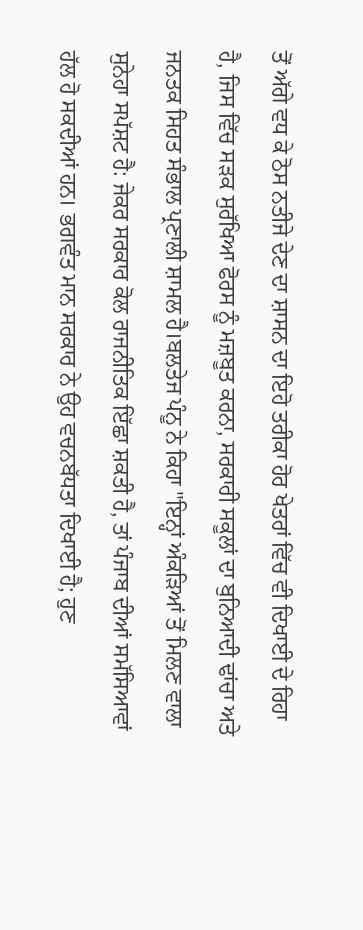ਤੋਂ ਅੱਗੇ ਵਧ ਕੇ ਠੋਸ ਨਤੀਜੇ ਦੇਣ ਦਾ ਸ਼ਾਸਨ ਦਾ ਇਹੋ ਤਰੀਕਾ ਹੋਰ ਖੇਤਰਾਂ ਵਿੱਚ ਵੀ ਦਿਖਾਈ ਦੇ ਰਿਹਾ ਹੈ, ਜਿਸ ਵਿੱਚ ਸੜਕ ਸੁਰੱਖਿਆ ਫੋਰਸ ਨੂੰ ਮਜ਼ਬੂਤ ਕਰਨਾ, ਸਰਕਾਰੀ ਸਕੂਲਾਂ ਦਾ ਬੁਨਿਆਦੀ ਢਾਂਚਾ ਅਤੇ ਜਨਤਕ ਸਿਹਤ ਸੰਭਾਲ ਪ੍ਰਣਾਲੀ ਸ਼ਾਮਲ ਹੈ।ਬਲਤੇਜ ਪੰਨੂ ਨੇ ਕਿਹਾ "ਇਨ੍ਹਾਂ ਅੰਕੜਿਆਂ ਤੋਂ ਮਿਲਣ ਵਾਲਾ ਸੁਨੇਹਾ ਸਪੱਸ਼ਟ ਹੈ: ਜੇਕਰ ਸਰਕਾਰ ਕੋਲ ਰਾਜਨੀਤਿਕ ਇੱਛਾ ਸ਼ਕਤੀ ਹੈ, ਤਾਂ ਪੰਜਾਬ ਦੀਆਂ ਸਮੱਸਿਆਵਾਂ ਹੱਲ ਹੋ ਸਕਦੀਆਂ ਹਨ। ਭਗਵੰਤ ਮਾਨ ਸਰਕਾਰ ਨੇ ਉਹ ਵਚਨਬੱਧਤਾ ਦਿਖਾਈ ਹੈ; ਹੁਣ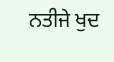ਨਤੀਜੇ ਖੁਦ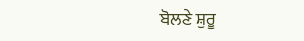ਬੋਲਣੇ ਸ਼ੁਰੂ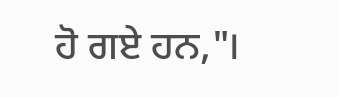ਹੋ ਗਏ ਹਨ,"।